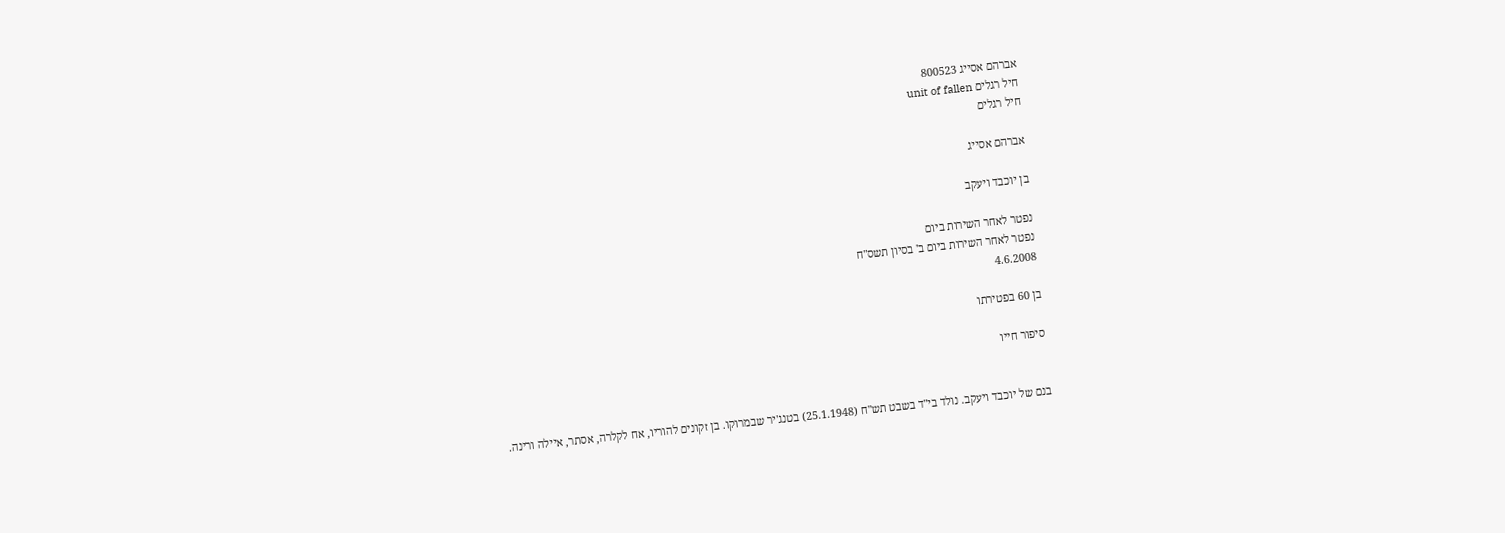אברהם אסייג 800523
חיל רגלים unit of fallen
חיל רגלים

אברהם אסייג

בן יוכבד ויעקב

נפטר לאחר השירות ביום
נפטר לאחר השירות ביום ב' בסיון תשס"ח
4.6.2008

בן 60 בפטירתו

סיפור חייו


בנם של יוכבד ויעקב. נולד בי"ד בשבט תש"ח (25.1.1948) בטנג'יר שבמרוקו. בן זקונים להוריו, אח לקלרה, אסתר, איילה ורינה.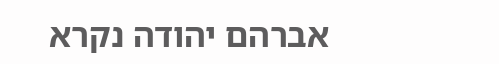אברהם יהודה נקרא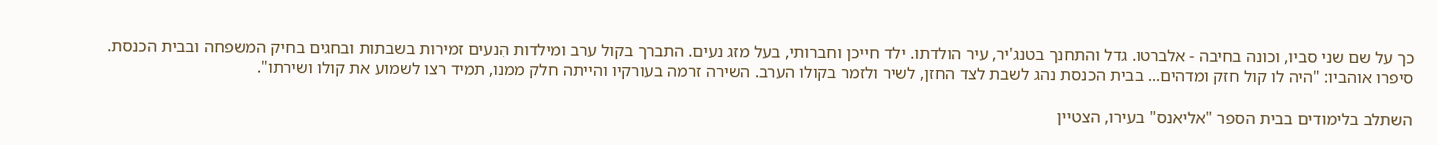כך על שם שני סביו, וכונה בחיבה - אלברטו. גדל והתחנך בטנג'יר, עיר הולדתו. ילד חייכן וחברותי, בעל מזג נעים. התברך בקול ערב ומילדות הִנעים זמירות בשבתות ובחגים בחיק המשפחה ובבית הכנסת. סיפרו אוהביו: "היה לו קול חזק ומדהים... בבית הכנסת נהג לשבת לצד החזן, לשיר ולזמר בקולו הערב. השירה זרמה בעורקיו והייתה חלק ממנו, תמיד רצו לשמוע את קולו ושירתו".

השתלב בלימודים בבית הספר "אליאנס" בעירו, הצטיין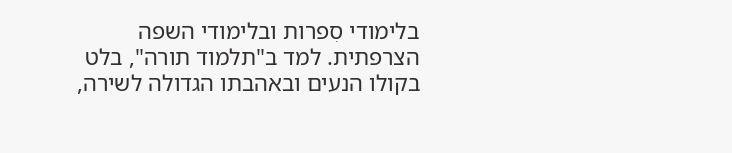בלימודי סִפרות ובלימודי השפה הצרפתית. למד ב"תלמוד תורה", בלט בקולו הנעים ובאהבתו הגדולה לשירה,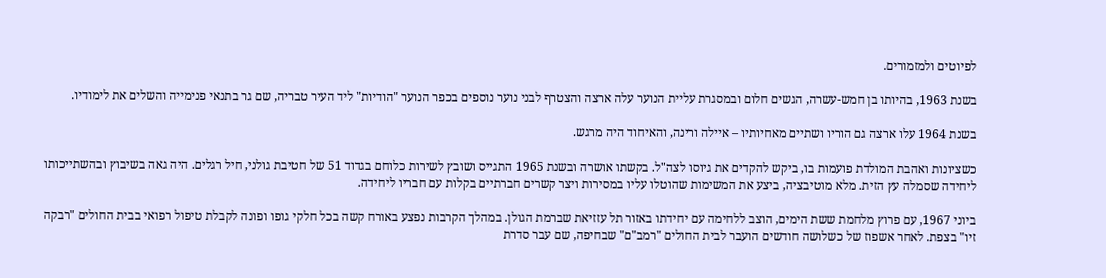לפיוטים ולמזמורים.

בשנת 1963, בהיותו בן חמש-עשרה, הגשים חלום ובמסגרת עליית הנוער עלה ארצה והצטרף לבני נוער נוספים בכפר הנוער "הודיות" ליד העיר טבריה, שם גר בתנאי פנימייה והשלים את לימודיו.

בשנת 1964 עלו ארצה גם הוריו ושתיים מאחיותיו – איילה ורינה, והאיחוד היה מרגש.

כשציונות ואהבת המולדת פועמות בו, ביקש להקדים את גיוסו לצה"ל. בקשתו אושרה ובשנת 1965 התגייס ושובץ לשירות כלוחם בגדוד 51 של חטיבת גולני, חיל רגלים. היה גאה בשיבוץ ובהשתייכותו ליחידה שסמלה עץ הזית. מלא מוטיבציה, ביצע את המשימות שהוטלו עליו במסירות ויצר קשרים חברתיים בקלות עם חבריו ליחידה.

ביוני 1967, עם פרוץ מלחמת ששת הימים, הוצב ללחימה עם יחידתו באזור תל עזזיאת שברמת הגולן. במהלך הקרבות נפצע באורח קשה בכל חלקי גופו ופונה לקבלת טיפול רפואי בבית החולים "רבקה זיו" בצפת. לאחר אשפוז של כשלושה חודשים הועבר לבית החולים "רמב"ם" שבחיפה, שם עבר סדרת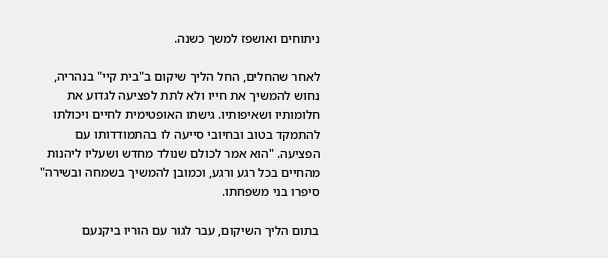ניתוחים ואושפז למשך כשנה.

לאחר שהחלים, החל הליך שיקום ב"בית קיי" בנהריה, נחוש להמשיך את חייו ולא לתת לפציעה לגדוע את חלומותיו ושאיפותיו. גישתו האופטימית לחיים ויכולתו להתמקד בטוב ובחיובי סייעה לו בהתמודדותו עם הפציעה. "הוא אמר לכולם שנולד מחדש ושעליו ליהנות מהחיים בכל רגע ורגע, וכמובן להמשיך בשמחה ובשירה" סיפרו בני משפחתו.

בתום הליך השיקום, עבר לגור עם הוריו ביקנעם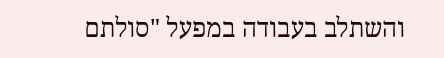והשתלב בעבודה במפעל "סולתם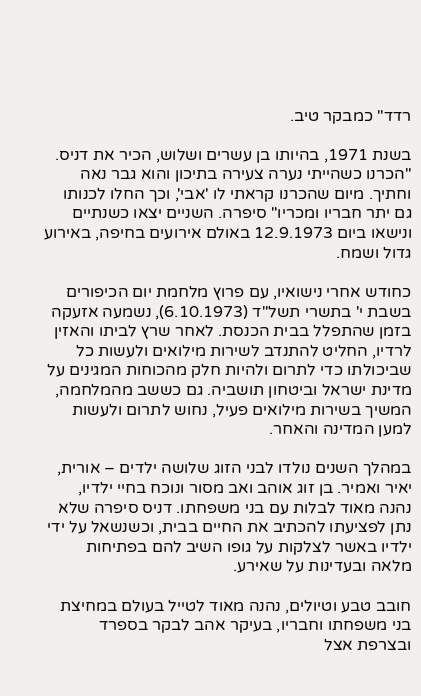רדד" כמבקר טיב.

בשנת 1971, בהיותו בן עשרים ושלוש, הכיר את דניס. "הכרנו כשהייתי נערה צעירה בתיכון והוא גבר נאה וחתיך. מיום שהכרנו קראתי לו 'אבי', וכך החלו לכנותו גם יתר חבריו ומכריו" סיפרה. השניים יצאו כשנתיים ונישאו ביום 12.9.1973 באולם אירועים בחיפה, באירוע גדול ושמח.

כחודש אחרי נישואיו, עם פרוץ מלחמת יום הכיפורים בשבת י' בתשרי תשל"ד (6.10.1973), נשמעה אזעקה בזמן שהתפלל בבית הכנסת. לאחר שרץ לביתו והאזין לרדיו, החליט להתנדב לשירות מילואים ולעשות כל שביכולתו כדי לתרום ולהיות חלק מהכוחות המגינים על מדינת ישראל וביטחון תושביה. גם כששב מהמלחמה, המשיך בשירות מילואים פעיל, נחוש לתרום ולעשות למען המדינה והאחר.

במהלך השנים נולדו לבני הזוג שלושה ילדים – אורית, יאיר ואמיר. בן זוג אוהב ואב מסור ונוכח בחיי ילדיו, נהנה מאוד לבלות עם בני משפחתו. דניס סיפרה שלא נתן לפציעתו להכתיב את החיים בבית, וכשנשאל על ידי ילדיו באשר לצלקות על גופו השיב להם בפתיחות מלאה ובעדינות על שאירע.

חובב טבע וטיולים, נהנה מאוד לטייל בעולם במחיצת בני משפחתו וחבריו, בעיקר אהב לבקר בספרד ובצרפת אצל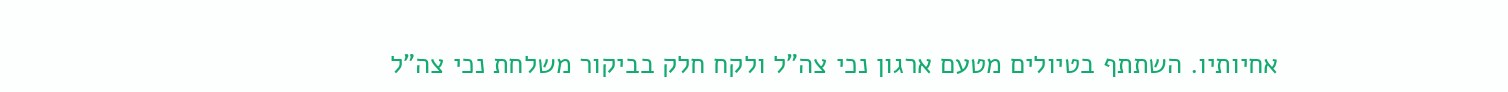אחיותיו. השתתף בטיולים מטעם ארגון נכי צה"ל ולקח חלק בביקור משלחת נכי צה"ל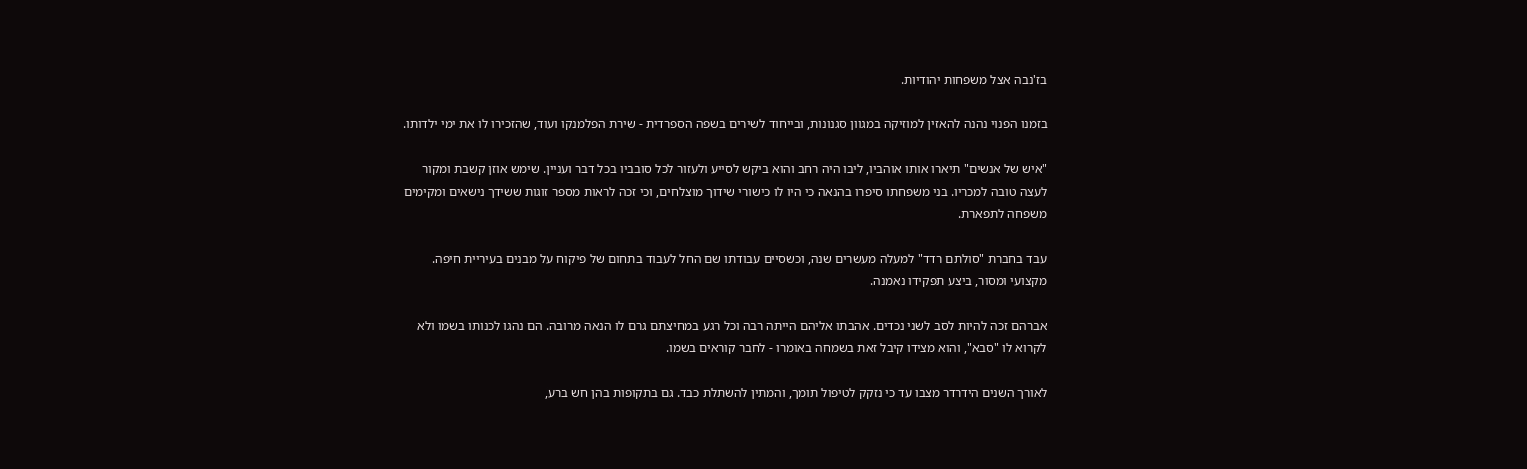בז'נבה אצל משפחות יהודיות.

בזמנו הפנוי נהנה להאזין למוזיקה במגוון סגנונות, ובייחוד לשירים בשפה הספרדית - שירת הפלמנקו ועוד, שהזכירו לו את ימי ילדותו.

"איש של אנשים" תיארו אותו אוהביו, ליבו היה רחב והוא ביקש לסייע ולעזור לכל סובביו בכל דבר ועניין. שימש אוזן קשבת ומקור לעצה טובה למכריו. בני משפחתו סיפרו בהנאה כי היו לו כישורי שידוך מוצלחים, וכי זכה לראות מספר זוגות ששידך נישאים ומקימים משפחה לתפארת.

עבד בחברת "סולתם רדד" למעלה מעשרים שנה, וכשסיים עבודתו שם החל לעבוד בתחום של פיקוח על מבנים בעיריית חיפה. מקצועי ומסור, ביצע תפקידו נאמנה.

אברהם זכה להיות לסב לשני נכדים. אהבתו אליהם הייתה רבה וכל רגע במחיצתם גרם לו הנאה מרובה. הם נהגו לכנותו בשמו ולא לקרוא לו "סבא", והוא מצידו קיבל זאת בשמחה באומרו - לחבר קוראים בשמו.

לאורך השנים הידרדר מצבו עד כי נזקק לטיפול תומך, והמתין להשתלת כבד. גם בתקופות בהן חש ברע,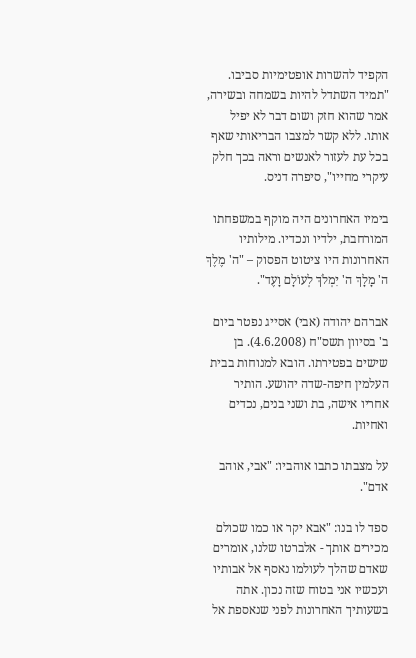הקפיד להשרות אופטימיות סביבו. "תמיד השתדל להיות בשמחה ובשירה, אמר שהוא חזק ושום דבר לא יפיל אותו. ללא קשר למצבו הבריאותי שאף בכל עת לעזור לאנשים וראה בכך חלק עיקרי מחייו", סיפרה דניס.

בימיו האחרונים היה מוקף במשפחתו המורחבת, ילדיו ונכדיו. מילותיו האחרונות היו ציטוט הפסוק – "ה' מֶלֶךְ ה' מָלָךְ ה' יִמְלֹךְ לְעוֹלָם וָעֶד".

אברהם יהודה (אבי) אסייג נפטר ביום ב' בסיוון תשס"ח (4.6.2008). בן שישים בפטירתו. הובא למנוחות בבית העלמין חיפה-שדה יהושע. הותיר אחריו אישה, בת ושני בנים, נכדים ואחיות.

על מצבתו כתבו אוהביו: "אבי, אוהב אדם".

ספד לו בנו: "אבא יקר או כמו שכולם מכירים אותך - אלברטו שלנו, אומרים שאדם שהלך לעולמו נאסף אל אבותיו ועכשיו אני בטוח שזה נכון. אתה בשעותיך האחרונות לפני שנאספת אל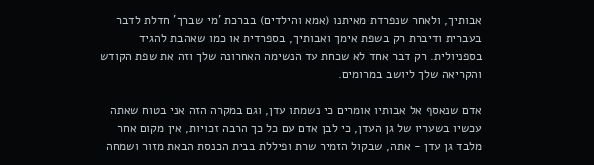אבותיך, ולאחר שנפרדת מאיתנו (אמא והילדים) בברכת 'מי שברך' חדלת לדבר בעברית ודיברת רק בשפת אימך ואבותיך, בספרדית או כמו שאהבת להגיד בספניולית. רק דבר אחד לא שכחת עד הנשימה האחרונה שלך וזה את שפת הקודש והקריאה שלך ליושב במרומים.

אדם שנאסף אל אבותיו אומרים כי נשמתו עדן, וגם במקרה הזה אני בטוח שאתה עכשיו בשעריו של גן העדן, כי לבן אדם עם כל כך הרבה זכויות, אין מקום אחר מלבד גן עדן - אתה, שבקול הזמיר שרת ופיללת בבית הכנסת הבאת מזור ושמחה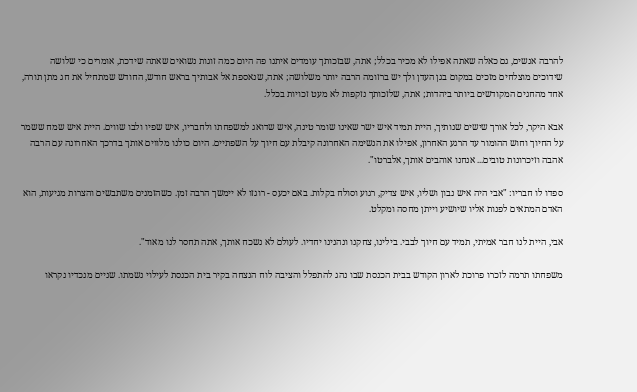להרבה אנשים, גם כאלה שאתה אפילו לא מכיר בכלל; אתה, שבזכותך עומדים איתנו פה היום כמה זוגות נשואים שאתה שידכת, אומרים כי שלושה שידוכים מוצלחים מזכים במקום בגן העדן ולך יש ברזומה הרבה יותר משלושה; אתה, שנאספת אל אבותיך בראש חודש, החודש שמתחיל את חג מתן תורה, אחד מהחגים המקודשים ביותר ביהדות; אתה, שלזכותך נזקפות לא מעט זכויות בכלל.

אבא היקר, לכל אורך שישים שנותיך, היית תמיד איש ישר שאינו שומר טינה, איש שדואג למשפחתו ולחבריו, איש שפיו ולבו שווים. היית איש שמח ששמר על החיוך וחוש ההומור עד הרגע האחרון, אפילו את הנשימה האחרונה קיבלת עם חיוך על השפתיים. היום כולנו מלווים אותך בדרכך האחרונה עם הרבה אהבה וזיכרונות טובים... אנחנו אוהבים אותך, אלברטו".

ספדו לו חבריו: "אבי היה איש נבון ושליו, איש צדיק, רגוע וסולח בקלות. באם יכעס - רוגזו לא יימשך הרבה זמן. כשהזמנים משתבשים והצרות מגיעות, הוא האדם המתאים לפנות אליו שיושיע וייתן מחסה ומקלט.

אבי, היית לנו חבר אמיתי, תמיד עם חיוך לבבי. בילינו, צחקנו ונהנינו יחדיו. לעולם לא נשכח אותך, אתה תחסר לנו מאוד".

משפחתו תרמה לזכרו פרוכת לארון הקודש בבית הכנסת שבו נהג להתפלל והציבה לוח הנצחה בקיר בית הכנסת לעילוי נשמתו. שניים מנכדיו נקראו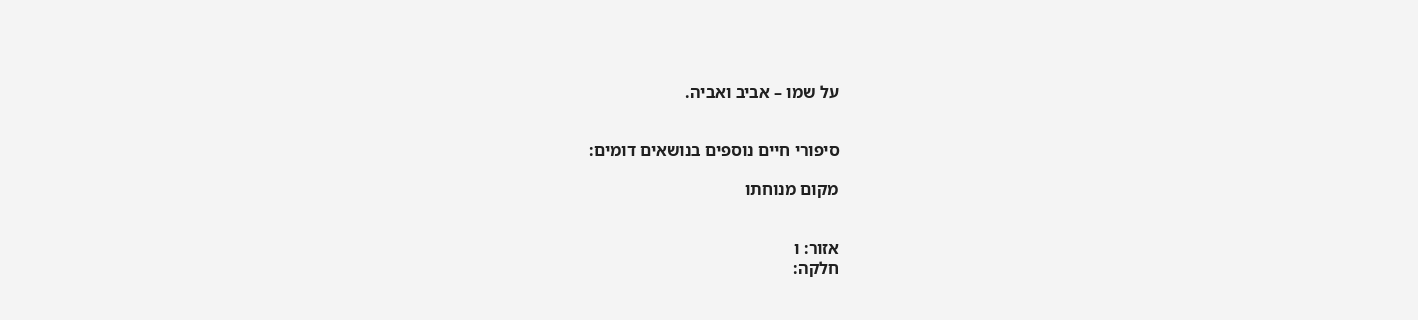על שמו – אביב ואביה.


סיפורי חיים נוספים בנושאים דומים:

מקום מנוחתו


אזור: ו
חלקה: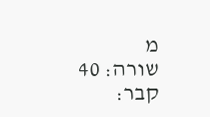מ
שורה: 40
קבר: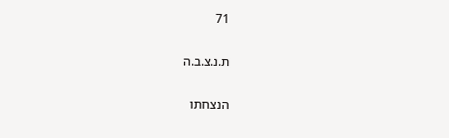71

ת.נ.צ.ב.ה

הנצחתו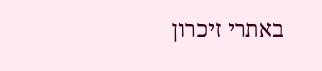באתרי זיכרון